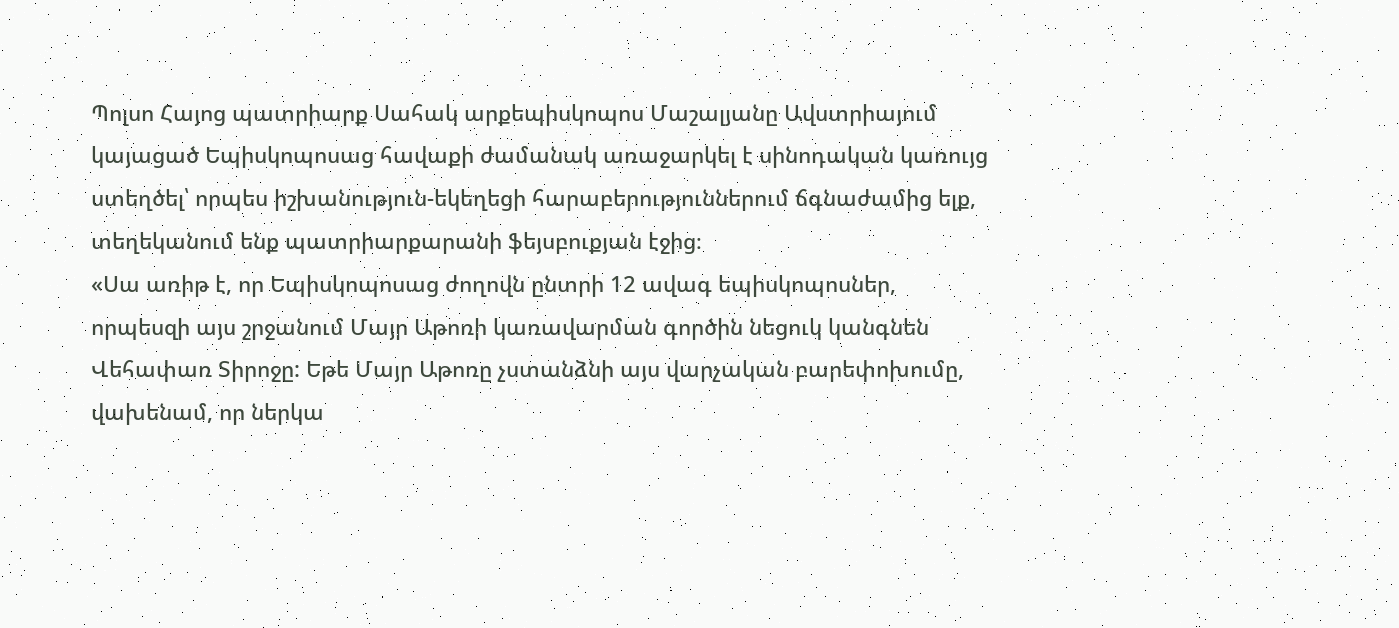Պոլսո Հայոց պատրիարք Սահակ արքեպիսկոպոս Մաշալյանը Ավստրիայում կայացած Եպիսկոպոսաց հավաքի ժամանակ առաջարկել է սինոդական կառույց ստեղծել՝ որպես իշխանություն-եկեղեցի հարաբերություններում ճգնաժամից ելք, տեղեկանում ենք պատրիարքարանի ֆեյսբուքյան էջից։
«Սա առիթ է, որ Եպիսկոպոսաց ժողովն ընտրի 12 ավագ եպիսկոպոսներ, որպեսզի այս շրջանում Մայր Աթոռի կառավարման գործին նեցուկ կանգնեն Վեհափառ Տիրոջը: Եթե Մայր Աթոռը չստանձնի այս վարչական բարեփոխումը, վախենամ, որ ներկա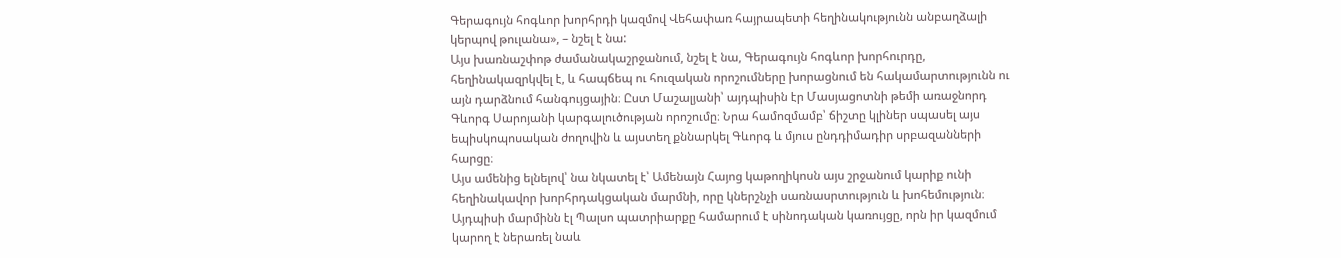Գերագույն հոգևոր խորհրդի կազմով Վեհափառ հայրապետի հեղինակությունն անբաղձալի կերպով թուլանա», – նշել է նա:
Այս խառնաշփոթ ժամանակաշրջանում, նշել է նա, Գերագույն հոգևոր խորհուրդը, հեղինակազրկվել է, և հապճեպ ու հուզական որոշումները խորացնում են հակամարտությունն ու այն դարձնում հանգույցային։ Ըստ Մաշալյանի՝ այդպիսին էր Մասյացոտնի թեմի առաջնորդ Գևորգ Սարոյանի կարգալուծության որոշումը։ Նրա համոզմամբ՝ ճիշտը կլիներ սպասել այս եպիսկոպոսական ժողովին և այստեղ քննարկել Գևորգ և մյուս ընդդիմադիր սրբազանների հարցը։
Այս ամենից ելնելով՝ նա նկատել է՝ Ամենայն Հայոց կաթողիկոսն այս շրջանում կարիք ունի հեղինակավոր խորհրդակցական մարմնի, որը կներշնչի սառնասրտություն և խոհեմություն։ Այդպիսի մարմինն էլ Պալսո պատրիարքը համարում է սինոդական կառույցը, որն իր կազմում կարող է ներառել նաև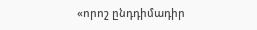«որոշ ընդդիմադիր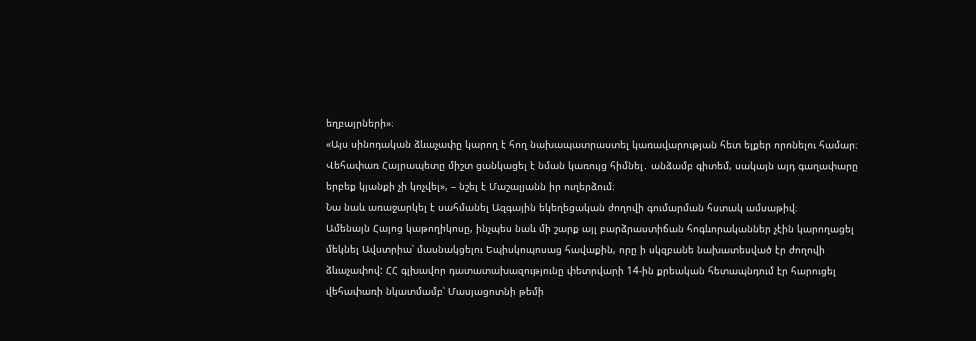եղբայրների»։
«Այս սինոդական ձևաչափը կարող է հող նախապատրաստել կառավարության հետ ելքեր որոնելու համար։ Վեհափառ Հայրապետը միշտ ցանկացել է նման կառույց հիմնել․ անձամբ գիտեմ, սակայն այդ գաղափարը երբեք կյանքի չի կոչվել», – նշել է Մաշալյանն իր ուղերձում։
Նա նաև առաջարկել է սահմանել Ազգային եկեղեցական ժողովի գումարման հստակ ամսաթիվ։
Ամենայն Հայոց կաթողիկոսը, ինչպես նաև մի շարք այլ բարձրաստիճան հոգևորականներ չէին կարողացել մեկնել Ավստրիա՝ մասնակցելու Եպիսկոպոսաց հավաքին, որը ի սկզբանե նախատեսված էր ժողովի ձևաչափով: ՀՀ գլխավոր դատատախազությունը փետրվարի 14-ին քրեական հետապնդում էր հարուցել վեհափառի նկատմամբ՝ Մասյացոտնի թեմի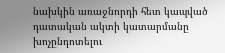նախկին առաջնորդի հետ կապված դատական ակտի կատարմանը խոչընդոտելու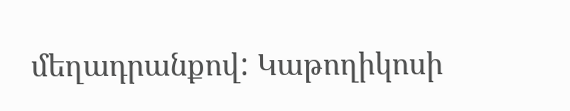մեղադրանքով: Կաթողիկոսի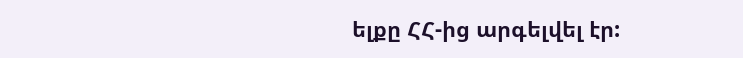ելքը ՀՀ-ից արգելվել էր: